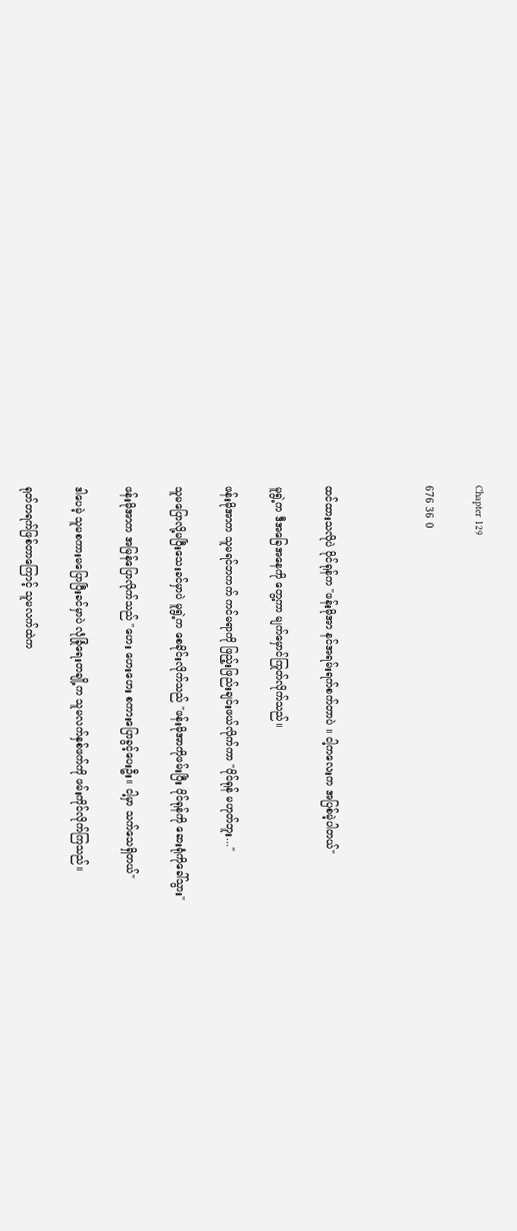Chapter 129

676 36 0



ထင်ထားသလိုပဲ ပိုင်ရုန်က "ဖန်းမိုအာ နင်အရမ်းရက်စက်တာပဲ ။ ငါ့ကလေးက အပြစ်မဲ့ပါတယ်"

မူရွဲ့က ဒီအခြေအနေကို တွေ့ကာ မျက်မှောင်ကြုတ်လိုက်သည်။

ဖန်းမိုအာက သူမရင်ဘကက် ကင်မရာကို ဖြည့်းဖြည်းချင်းဖယ်လိုက်ကာ "ပိုင်ရုန် မဟုတ်ဘူး..."

သူမပြောလို့မပြီးသေးခင်မှာပဲ မူရွဲ့က စေခိုင်းလိုက်သည် "ဖန်းမိုအာကိုဖမ်းပြီး ပိုင်ရုန်ကို ဆေးရုံကိုခေါ်သွား"

ဖန်းမိုအာက အမြန်ပြောလိုက်သည် "ဟေး ဟေးဟေး စကားပြောခွင့်ပေးဦး။ ငါ့မှာ သက်သေရှိတယ်"

ဒါပေမဲ့ သူမစကားမပြောပြီးခင်မှာပဲ လုံခြုံရေးတချို့က သူမလက်နှစ်ဖက်ကို ဖမ်းကိုင်လိုက်ကြသည်။

ရုတ်တရက်ဖြစ်တာကြောင့် သူမလက်ထဲက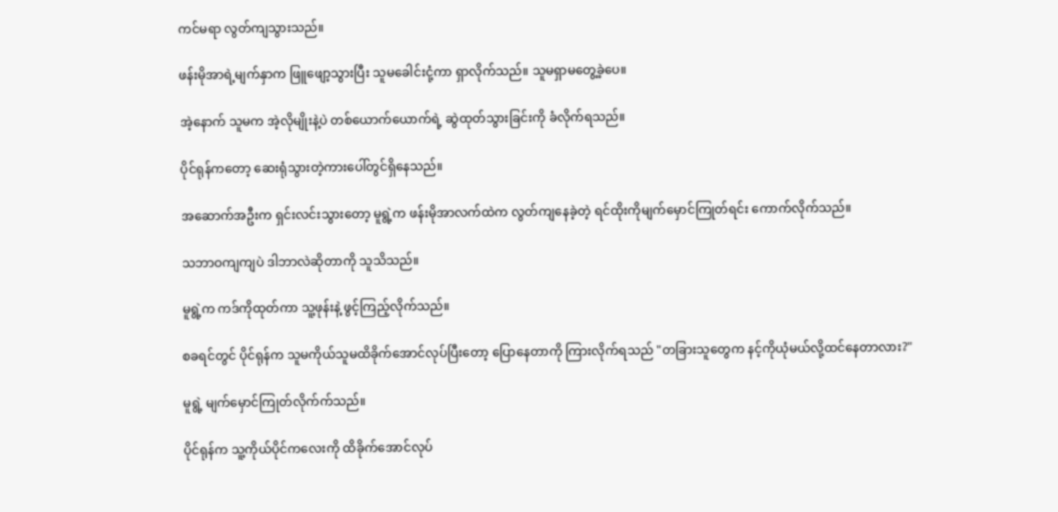ကင်မရာ လွတ်ကျသွားသည်။

ဖန်းမိုအာရဲ့မျက်နှာက ဖြူဖျော့သွားပြီး သူမခေါင်းငုံ့ကာ ရှာလိုက်သည်။ သူမရှာမတွေ့ခဲ့ပေ။

အဲ့နောက် သူမက အဲ့လိုမျိုးနဲ့ပဲ တစ်ယောက်ယောက်ရဲ့ ဆွဲထုတ်သွားခြင်းကို ခံလိုက်ရသည်။

ပိုင်ရုန်ကတော့ ဆေးရုံသွားတဲ့ကားပေါ်တွင်ရှိနေသည်။

အဆောက်အဦးက ရှင်းလင်းသွားတော့ မူရွဲ့က ဖန်းမိုအာလက်ထဲက လွတ်ကျနေခဲ့တဲ့ ရင်ထိုးကိုမျက်မှောင်ကြုတ်ရင်း ကောက်လိုက်သည်။

သဘာဝကျကျပဲ ဒါဘာလဲဆိုတာကို သူသိသည်။

မူရွဲ့က ကဒ်ကိုထုတ်ကာ သူ့ဖုန်းနဲ့ ဖွင့်ကြည့်လိုက်သည်။

စခရင်တွင် ပိုင်ရုန်က သူမကိုယ်သူမထိခိုက်အောင်လုပ်ပြီးတော့ ပြောနေတာကို ကြားလိုက်ရသည် "တခြားသူတွေက နင့်ကိုယုံမယ်လို့ထင်နေတာလား?"

မူရွဲ့ မျက်မှောင်ကြုတ်လိုက်က်သည်။

ပိုင်ရုန်က သူ့ကိုယ်ပိုင်ကလေးကို ထိခိုက်အောင်လုပ်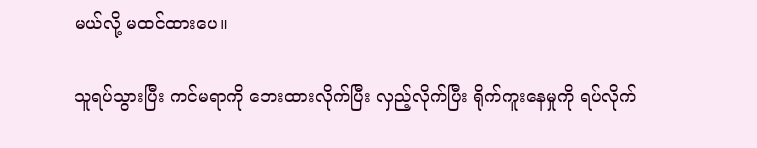မယ်လို့ မထင်ထားပေ။

သူရပ်သွားပြီး ကင်မရာကို ဘေးထားလိုက်ပြီး လှည့်လိုက်ပြီး ရိုက်ကူးနေမှုကို ရပ်လိုက်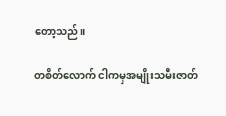တော့သည်။

တစိတ်လောက် ငါကမှအမျိုးသမီးဇာတ်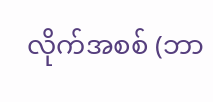လိုက်အစစ် (ဘာ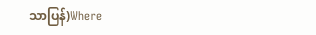သာပြန်)Where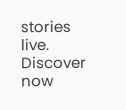stories live. Discover now